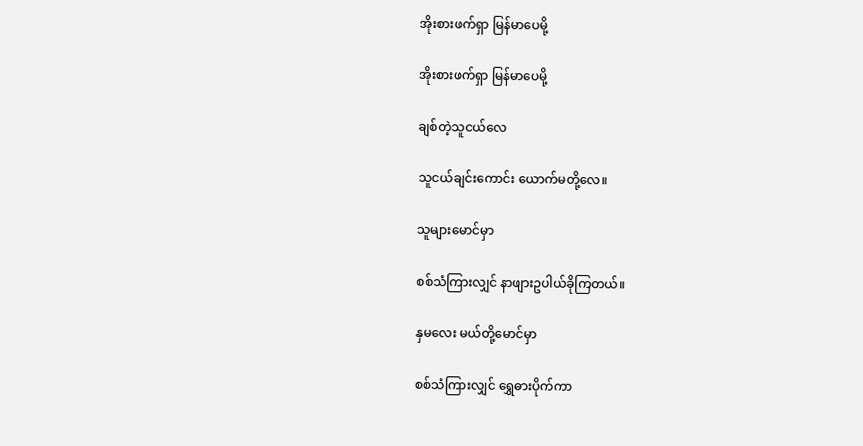အိုးစားဖက်ရှာ မြန်မာပေမို့

အိုးစားဖက်ရှာ မြန်မာပေမို့

ချစ်တဲ့သူငယ်လေ

သူငယ်ချင်းကောင်း ယောက်မတို့လေ။

သူများမောင်မှာ

စစ်သံကြားလျှင် နာဖျားဥပါယ်ခိုကြတယ်။

နှမလေး မယ်တို့မောင်မှာ

စစ်သံကြားလျှင် ရွှေဓားပိုက်ကာ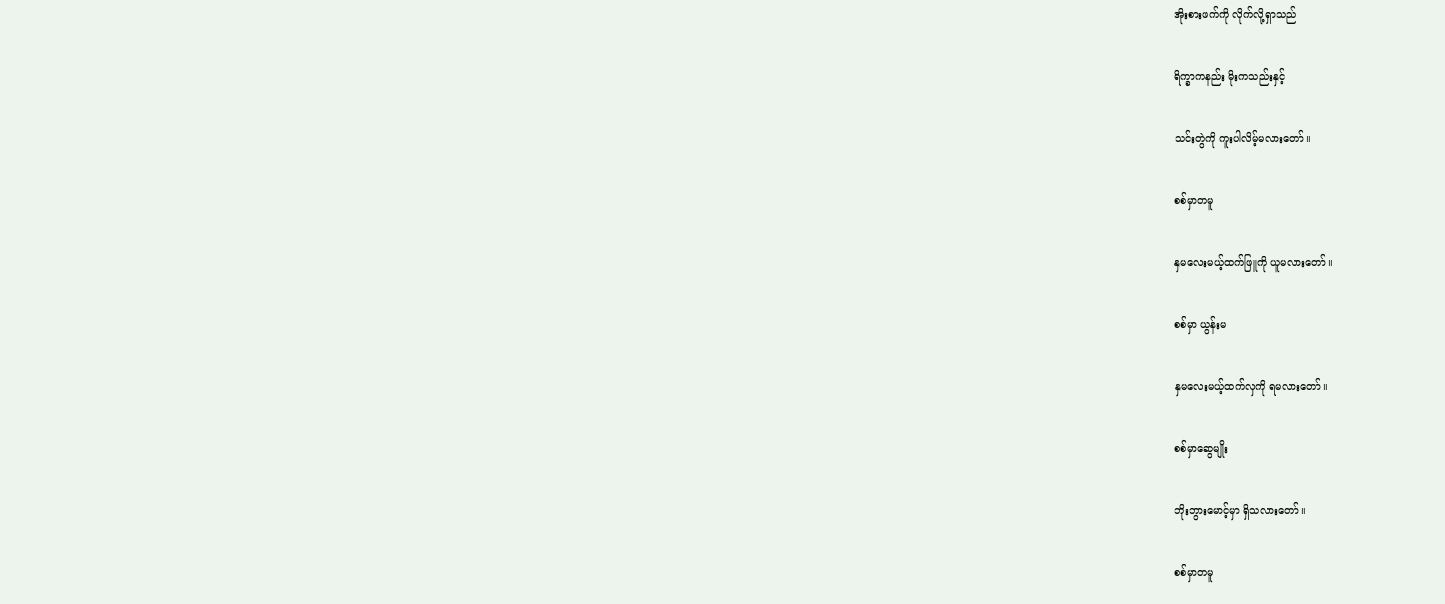အိုးစားဖက်ကို လိုက်လို့ရှာသည်

ရိက္ခာကနည်း မိုးကသည်းနှင့်

သင်းတွဲကို ကူးပါလိမ့်မလားတော်။

စစ်မှာတမူ

နှမလေးမယ့်ထက်ဖြူကို ယူမလားတော်။

စစ်မှာ ယွန်းမ

နှမလေးမယ့်ထက်လှကို ရမလားတော်။

စစ်မှာဆွေမျိုး

ဘိုးဘွားမောင့်မှာ ရှိသလားတော်။

စစ်မှာတမူ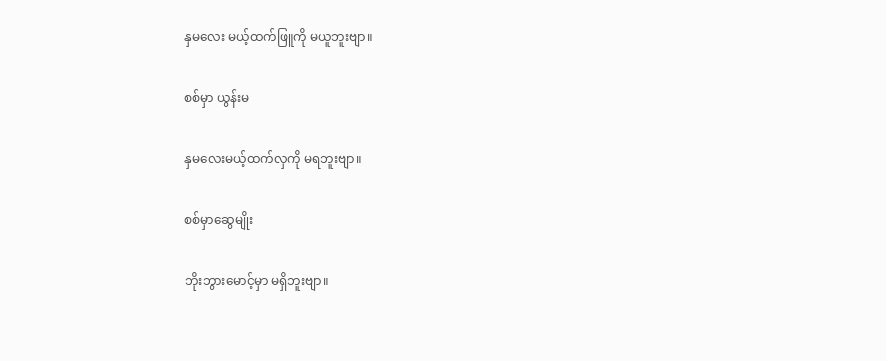နှမလေး မယ့်ထက်ဖြူကို မယူဘူးဗျာ။

စစ်မှာ ယွန်းမ

နှမလေးမယ့်ထက်လှကို မရဘူးဗျာ။

စစ်မှာဆွေမျိုး

ဘိုးဘွားမောင့်မှာ မရှိဘူးဗျာ။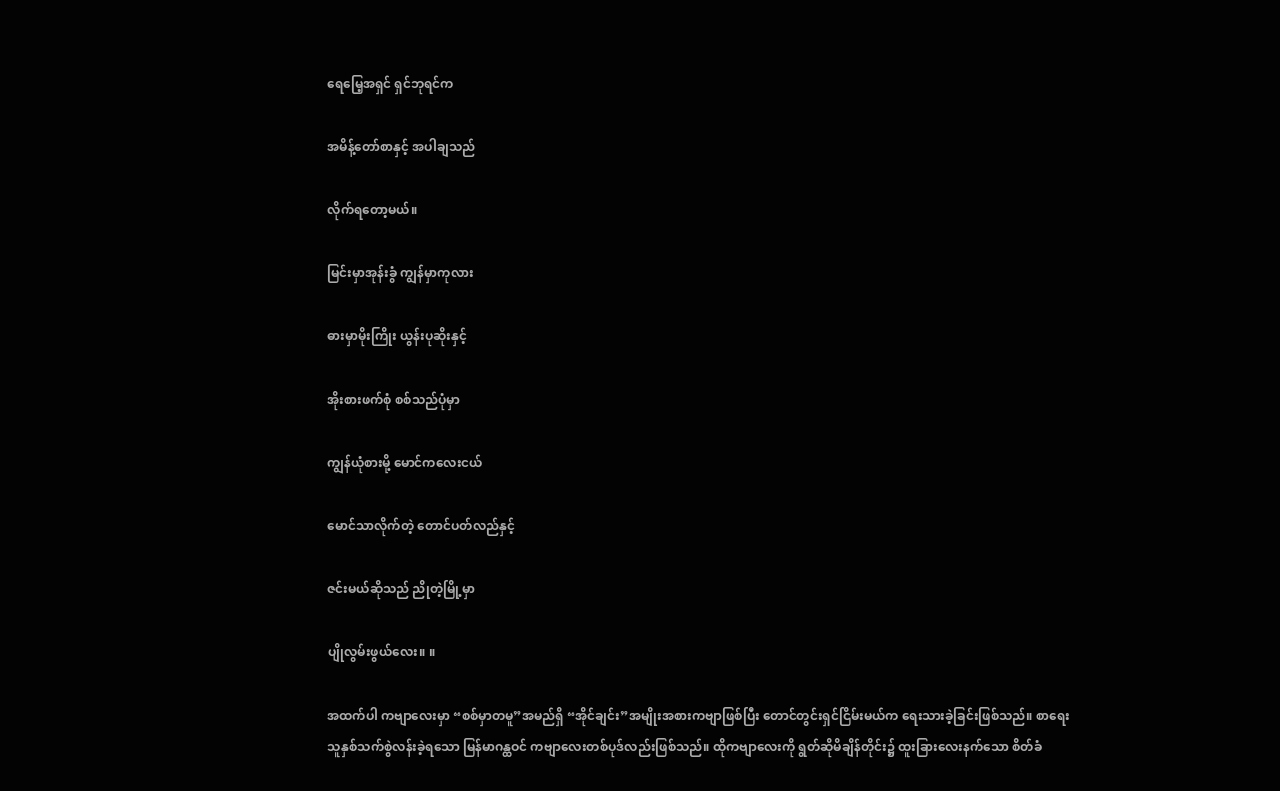ရေမြေ့အရှင် ရှင်ဘုရင်က

အမိန့်တော်စာနှင့် အပါချသည်

လိုက်ရတော့မယ်။

မြင်းမှာအုန်းခွံ ကျွန်မှာကုလား

ဓားမှာမိုးကြိုး ယွန်းပုဆိုးနှင့်

အိုးစားဖက်စုံ စစ်သည်ပုံမှာ

ကျွန်ယုံစားမို့ မောင်ကလေးငယ်

မောင်သာလိုက်တဲ့ တောင်ပတ်လည်နှင့်

ဇင်းမယ်ဆိုသည် ညိုတဲ့မြို့မှာ

ပျိုလွမ်းဖွယ်လေး။ ။

အထက်ပါ ကဗျာလေးမှာ “စစ်မှာတမူ”အမည်ရှိ “အိုင်ချင်း”အမျိုးအစားကဗျာဖြစ်ပြီး တောင်တွင်းရှင်ငြိမ်းမယ်က ရေးသားခဲ့ခြင်းဖြစ်သည်။ စာရေးသူနှစ်သက်စွဲလန်းခဲ့ရသော မြန်မာဂန္ထဝင် ကဗျာလေးတစ်ပုဒ်လည်းဖြစ်သည်။ ထိုကဗျာလေးကို ရွတ်ဆိုမိချိန်တိုင်း၌ ထူးခြားလေးနက်သော စိတ်ခံ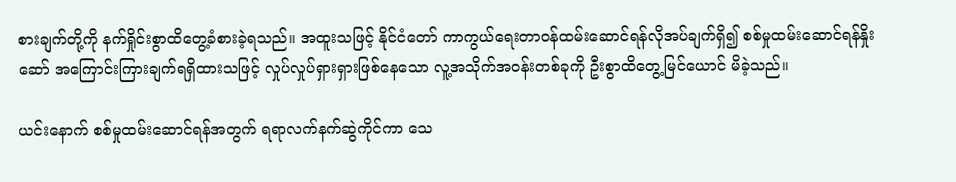စားချက်တို့ကို နက်ရှိုင်းစွာထိတွေ့ခံစားခဲ့ရသည်။ အထူးသဖြင့် နိုင်ငံတော် ကာကွယ်ရေးတာဝန်ထမ်းဆောင်ရန်လိုအပ်ချက်ရှိ၍ စစ်မှုထမ်းဆောင်ရန်နှိုးဆော် အကြောင်းကြားချက်ရရှိထားသဖြင့် လှုပ်လှုပ်ရှားရှားဖြစ်နေသော လူ့အသိုက်အဝန်းတစ်ခုကို ဦးစွာထိတွေ့မြင်ယောင် မိခဲ့သည်။

ယင်းနောက် စစ်မှုထမ်းဆောင်ရန်အတွက် ရရာလက်နက်ဆွဲကိုင်ကာ သေ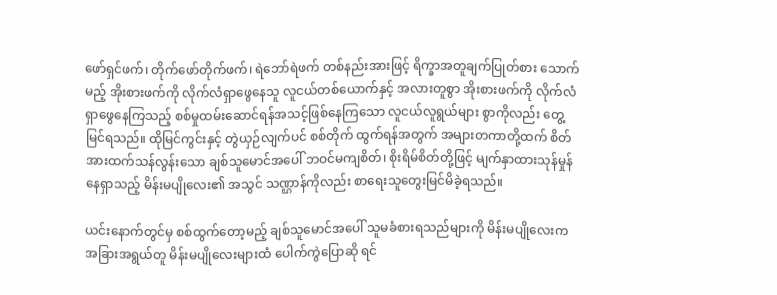ဖော်ရှင်ဖက်၊ တိုက်ဖော်တိုက်ဖက်၊ ရဲဘော်ရဲဖက် တစ်နည်းအားဖြင့် ရိက္ခာအတူချက်ပြုတ်စား သောက်မည့် အိုးစားဖက်ကို လိုက်လံရှာဖွေနေသူ လူငယ်တစ်ယောက်နှင့် အလားတူစွာ အိုးစားဖက်ကို လိုက်လံရှာဖွေနေကြသည့် စစ်မှုထမ်းဆောင်ရန်အသင့်ဖြစ်နေကြသော လူငယ်လူရွယ်များ စွာကိုလည်း တွေ့မြင်ရသည်။ ထိုမြင်ကွင်းနှင့် တွဲယှဉ်လျက်ပင် စစ်တိုက် ထွက်ရန်အတွက် အများတကာတို့ထက် စိတ်အားထက်သန်လွန်းသော ချစ်သူမောင်အပေါ် ဘဝင်မကျစိတ်၊ စိုးရိမ်စိတ်တို့ဖြင့် မျက်နှာထားသုန်မှုန်နေရှာသည့် မိန်းမပျိုလေး၏ အသွင် သဏ္ဌာန်ကိုလည်း စာရေးသူတွေးမြင်မိခဲ့ရသည်။

ယင်းနောက်တွင်မှ စစ်ထွက်တော့မည့် ချစ်သူမောင်အပေါ် သူမခံစားရသည်များကို မိန်းမပျိုလေးက အခြားအရွယ်တူ မိန်းမပျိုလေးများထံ ပေါက်ကွဲပြောဆို ရင်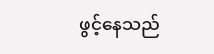ဖွင့်နေသည်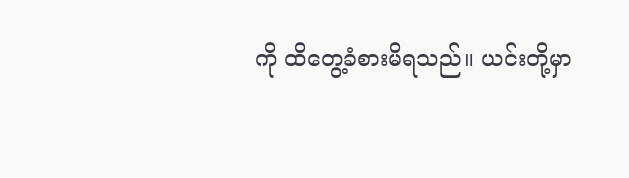ကို ထိတွေ့ခံစားမိရသည်။ ယင်းတို့မှာ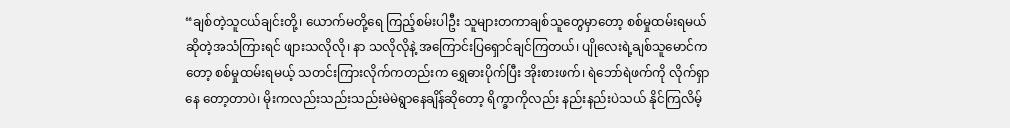“ချစ်တဲ့သူငယ်ချင်းတို့၊ ယောက်မတို့ရေ ကြည့်စမ်းပါဦး သူများတကာချစ်သူတွေမှာတော့ စစ်မှုထမ်းရမယ်ဆိုတဲ့အသံကြားရင် ဖျားသလိုလို၊ နာ သလိုလိုနဲ့ အကြောင်းပြရှောင်ချင်ကြတယ်၊ ပျိုလေးရဲ့ချစ်သူမောင်ကတော့ စစ်မှုထမ်းရမယ့် သတင်းကြားလိုက်ကတည်းက ရွှေဓားပိုက်ပြီး အိုးစားဖက်၊ ရဲဘော်ရဲဖက်ကို လိုက်ရှာနေ တော့တာပဲ၊ မိုးကလည်းသည်းသည်းမဲမဲရွာနေချိန်ဆိုတော့ ရိက္ခာကိုလည်း နည်းနည်းပဲသယ် နိုင်ကြလိမ့်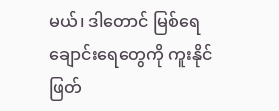မယ်၊ ဒါတောင် မြစ်ရေချောင်းရေတွေကို ကူးနိုင်ဖြတ်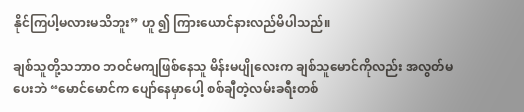နိုင်ကြပါ့မလားမသိဘူး” ဟူ ၍ ကြားယောင်နားလည်မိပါသည်။

ချစ်သူတို့သဘာဝ ဘဝင်မကျဖြစ်နေသူ မိန်းမပျိုလေးက ချစ်သူမောင်ကိုလည်း အလွတ်မပေးဘဲ “မောင်မောင်က ပျော်နေမှာပေါ့ စစ်ချီတဲ့လမ်းခရီးတစ်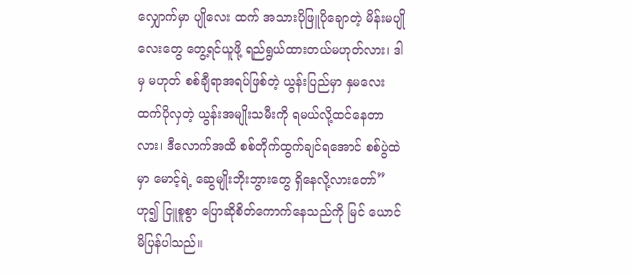လျှောက်မှာ ပျိုလေး ထက် အသားပိုဖြူပိုချောတဲ့ မိန်းမပျိုလေးတွေ တွေ့ရင်ယူဖို့ ရည်ရွယ်ထားတယ်မဟုတ်လား၊ ဒါမှ မဟုတ် စစ်ချီရာအရပ်ဖြစ်တဲ့ ယွန်းပြည်မှာ နှမလေးထက်ပိုလှတဲ့ ယွန်းအမျိုးသမီးကို ရမယ်လို့ထင်နေတာလား၊ ဒီလောက်အထိ စစ်တိုက်ထွက်ချင်ရအောင် စစ်ပွဲထဲမှာ မောင့်ရဲ့ ဆွေမျိုးဘိုးဘွားတွေ ရှိနေလို့လားတော်”ဟု၍ ငြူစူစွာ ပြောဆိုစိတ်ကောက်နေသည်ကို မြင် ယောင်မိပြန်ပါသည်။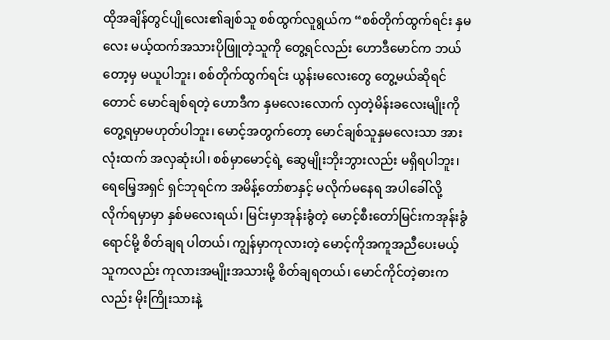ထိုအချိန်တွင်ပျိုလေး၏ချစ်သူ စစ်ထွက်လူရွယ်က “စစ်တိုက်ထွက်ရင်း နှမလေး မယ့်ထက်အသားပိုဖြူတဲ့သူကို တွေ့ရင်လည်း ဟောဒီမောင်က ဘယ်တော့မှ မယူပါဘူး၊ စစ်တိုက်ထွက်ရင်း ယွန်းမလေးတွေ တွေ့မယ်ဆိုရင်တောင် မောင်ချစ်ရတဲ့ ဟောဒီက နှမလေးလောက် လှတဲ့မိန်းခလေးမျိုးကို တွေ့ရမှာမဟုတ်ပါဘူး၊ မောင့်အတွက်တော့ မောင်ချစ်သူနှမလေးသာ အားလုံးထက် အလှဆုံးပါ၊ စစ်မှာမောင့်ရဲ့ ဆွေမျိုးဘိုးဘွားလည်း မရှိရပါဘူး၊ ရေမြေ့အရှင် ရှင်ဘုရင်က အမိန့်တော်စာနှင့် မလိုက်မနေရ အပါခေါ်လို့ လိုက်ရမှာမှာ နှစ်မလေးရယ်၊ မြင်းမှာအုန်းခွံတဲ့ မောင့်စီးတော်မြင်းကအုန်းခွံရောင်မို့ စိတ်ချရ ပါတယ်၊ ကျွန်မှာကုလားတဲ့ မောင့်ကိုအကူအညီပေးမယ့်သူကလည်း ကုလားအမျိုးအသားမို့ စိတ်ချရတယ်၊ မောင်ကိုင်တဲ့ဓားကလည်း မိုးကြိုးသားနဲ့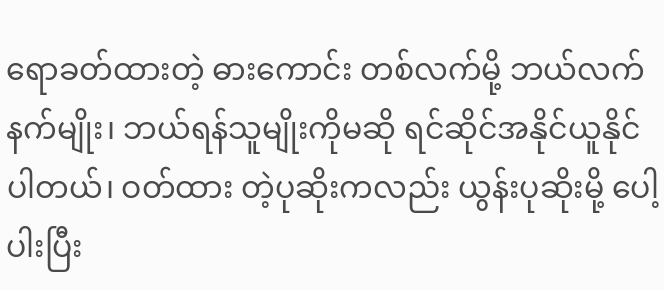ရောခတ်ထားတဲ့ ဓားကောင်း တစ်လက်မို့ ဘယ်လက်နက်မျိုး၊ ဘယ်ရန်သူမျိုးကိုမဆို ရင်ဆိုင်အနိုင်ယူနိုင်ပါတယ်၊ ဝတ်ထား တဲ့ပုဆိုးကလည်း ယွန်းပုဆိုးမို့ ပေါ့ပါးပြီး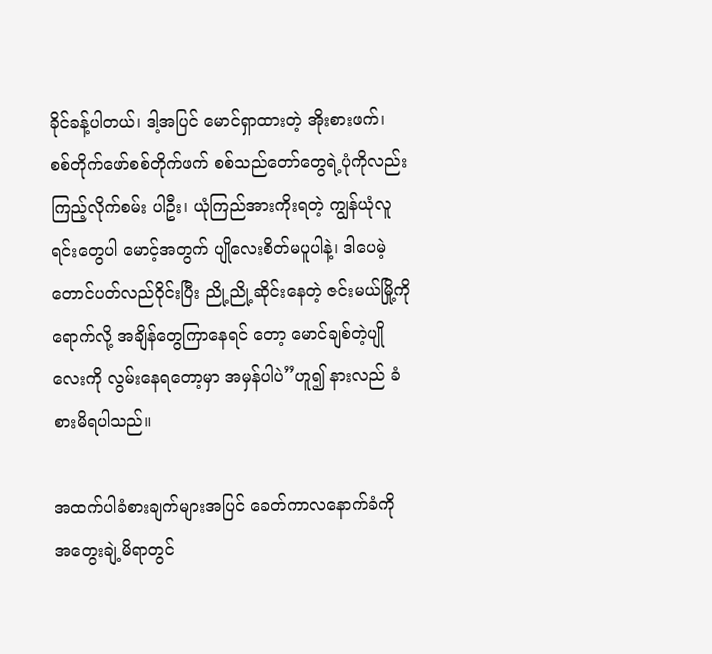ခိုင်ခန့်ပါတယ်၊ ဒါ့အပြင် မောင်ရှာထားတဲ့ အိုးစားဖက်၊ စစ်တိုက်ဖော်စစ်တိုက်ဖက် စစ်သည်တော်တွေရဲ့ပုံကိုလည်း ကြည့်လိုက်စမ်း ပါဦး၊ ယုံကြည်အားကိုးရတဲ့ ကျွန်ယုံလူရင်းတွေပါ မောင့်အတွက် ပျိုလေးစိတ်မပူပါနဲ့၊ ဒါပေမဲ့ တောင်ပတ်လည်ဝိုင်းပြီး ညို့ညို့ဆိုင်းနေတဲ့ ဇင်းမယ်မြို့ကိုရောက်လို့ အချိန်တွေကြာနေရင် တော့ မောင်ချစ်တဲ့ပျိုလေးကို လွမ်းနေရတော့မှာ အမှန်ပါပဲ”ဟူ၍ နားလည် ခံစားမိရပါသည်။

အထက်ပါခံစားချက်များအပြင် ခေတ်ကာလနောက်ခံကို အတွေးချဲ့မိရာတွင်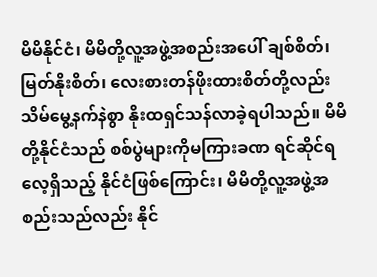မိမိနိုင်ငံ၊ မိမိတို့လူ့အဖွဲ့အစည်းအပေါ် ချစ်စိတ်၊ မြတ်နိုးစိတ်၊ လေးစားတန်ဖိုးထားစိတ်တို့လည်း သိမ်မွေ့နက်နဲစွာ နိုးထရှင်သန်လာခဲ့ရပါသည်။ မိမိတို့နိုင်ငံသည် စစ်ပွဲများကိုမကြားခဏ ရင်ဆိုင်ရလေ့ရှိသည့် နိုင်ငံဖြစ်ကြောင်း၊ မိမိတို့လူ့အဖွဲ့အစည်းသည်လည်း နိုင်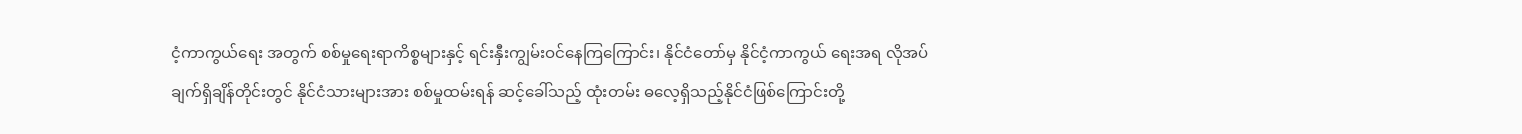ငံ့ကာကွယ်ရေး အတွက် စစ်မှုရေးရာကိစ္စများနှင့် ရင်းနှီးကျွမ်းဝင်နေကြကြောင်း၊ နိုင်ငံတော်မှ နိုင်ငံ့ကာကွယ် ရေးအရ လိုအပ်ချက်ရှိချိန်တိုင်းတွင် နိုင်ငံသားများအား စစ်မှုထမ်းရန် ဆင့်ခေါ်သည့် ထုံးတမ်း ဓလေ့ရှိသည့်နိုင်ငံဖြစ်ကြောင်းတို့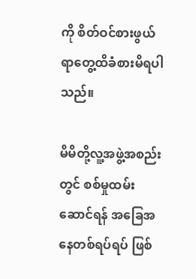ကို စိတ်ဝင်စားဖွယ်ရာတွေ့ထိခံစားမိရပါသည်။

မိမိတို့လူ့အဖွဲ့အစည်းတွင် စစ်မှုထမ်းဆောင်ရန် အခြေအနေတစ်ရပ်ရပ် ဖြစ်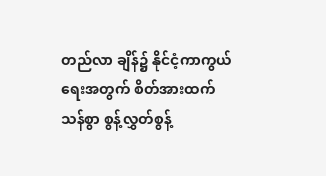တည်လာ ချိန်၌ နိုင်ငံ့ကာကွယ်ရေးအတွက် စိတ်အားထက်သန်စွာ စွန့်လွှတ်စွန့်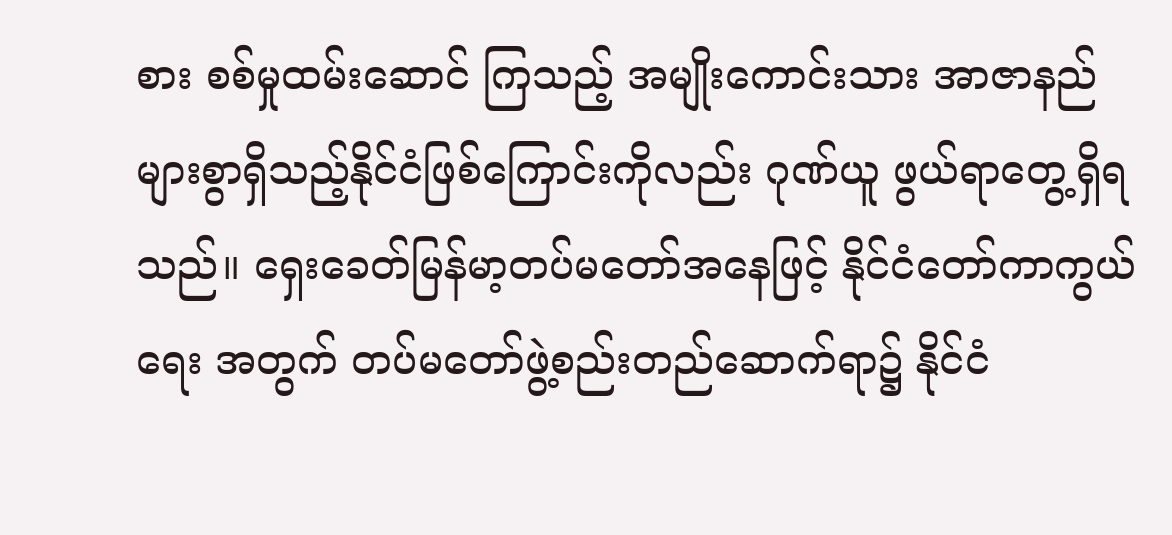စား စစ်မှုထမ်းဆောင် ကြသည့် အမျိုးကောင်းသား အာဇာနည်များစွာရှိသည့်နိုင်ငံဖြစ်ကြောင်းကိုလည်း ဂုဏ်ယူ ဖွယ်ရာတွေ့ရှိရသည်။ ရှေးခေတ်မြန်မာ့တပ်မတော်အနေဖြင့် နိုင်ငံတော်ကာကွယ်ရေး အတွက် တပ်မတော်ဖွဲ့စည်းတည်ဆောက်ရာ၌ နိုင်ငံ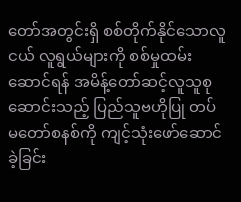တော်အတွင်းရှိ စစ်တိုက်နိုင်သောလူငယ် လူရွယ်များကို စစ်မှုထမ်းဆောင်ရန် အမိန့်တော်ဆင့်လူသူစုဆောင်းသည့် ပြည်သူဗဟိုပြု တပ်မတော်စနစ်ကို ကျင့်သုံးဖော်ဆောင်ခဲ့ခြင်း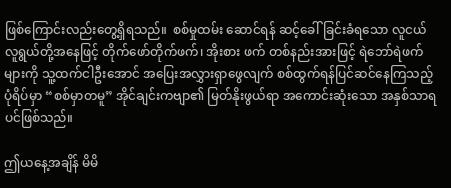ဖြစ်ကြောင်းလည်းတွေ့ရှိရသည်။  စစ်မှုထမ်း ဆောင်ရန် ဆင့်ခေါ်ခြင်းခံရသော လူငယ်လူရွယ်တို့အနေဖြင့် တိုက်ဖော်တိုက်ဖက်၊ အိုးစား ဖက် တစ်နည်းအားဖြင့် ရဲဘော်ရဲဖက်များကို သူ့ထက်ငါဦးအောင် အပြေးအလွှားရှာဖွေလျက် စစ်ထွက်ရန်ပြင်ဆင်နေကြသည့်ပုံရိပ်မှာ “စစ်မှာတမူ” အိုင်ချင်းကဗျာ၏ မြတ်နိုးဖွယ်ရာ အကောင်းဆုံးသော အနှစ်သာရပင်ဖြစ်သည်။

ဤယနေ့အချိန် မိမိ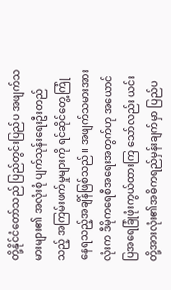တို့နိုင်ငံတော်သည် ပြည်တွင်းပြည်ပ အဖျက်သမားများ၏ အလုံးစုံ ပျက်သုန်းရေးဦးတည်သည့် အကြမ်းဖက်မှုများကို ရင်ဆိုင်တွေ့ကြုံနေရသည့်အချိန်ဖြစ်သည်။ အဖျက်သမားအားလုံးက ဒီမိုကရေစီအရေးအတွက်ဟု အယောင်ပြအရေခြုံဖုံးကွယ်ထားကြ သော်လည်း ယင်းတို့အားလုံး၏အဓိကရည်မှန်းချက်မှာ ပြည်ပ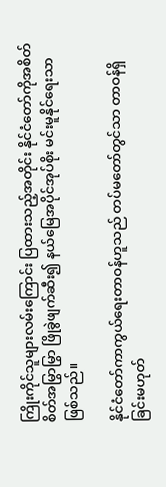ကြိုးကိုင်သူများလမ်းကြောင်း ပြထားသည့်အတိုင်း နိုင်ငံတော်ကိုအစိတ်စိတ်အမြွာမြွာ ဖြိုခွဲဖျက်ဆီး၍ နယ်မြေအပိုင်အုပ်စိုး မင်းမူနိုင်ရေးသာဖြစ်သည်။

နိုင်ငံတော်ကာကွယ်ရေးတာဝန်ဟူသည် တပ်မတော်တွင်သာ တာဝန်ရှိခြင်းမဟုတ်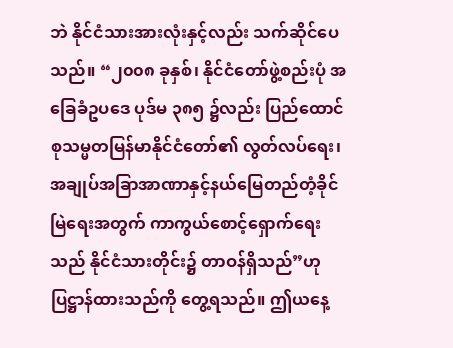ဘဲ နိုင်ငံသားအားလုံးနှင့်လည်း သက်ဆိုင်ပေသည်။ “၂၀၀၈ ခုနှစ်၊ နိုင်ငံတော်ဖွဲ့စည်းပုံ အခြေခံဥပဒေ ပုဒ်မ ၃၈၅ ၌လည်း ပြည်ထောင်စုသမ္မတမြန်မာနိုင်ငံတော်၏ လွတ်လပ်ရေး၊ အချုပ်အခြာအာဏာနှင့်နယ်မြေတည်တံ့ခိုင်မြဲရေးအတွက် ကာကွယ်စောင့်ရှောက်ရေးသည် နိုင်ငံသားတိုင်း၌ တာဝန်ရှိသည်”ဟု ပြဋ္ဌာန်ထားသည်ကို တွေ့ရသည်။ ဤယနေ့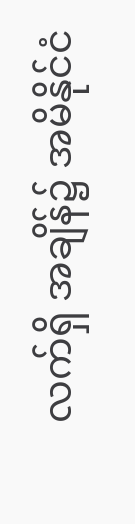လက်ရှိ အချိန်၌ အမိနိုင်ငံ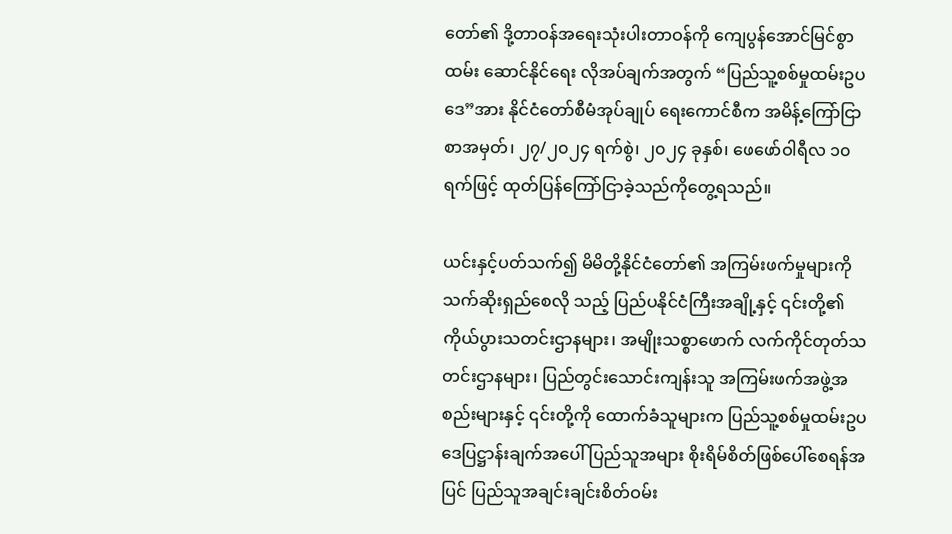တော်၏ ဒို့တာဝန်အရေးသုံးပါးတာဝန်ကို ကျေပွန်အောင်မြင်စွာ ထမ်း ဆောင်နိုင်ရေး လိုအပ်ချက်အတွက် “ပြည်သူ့စစ်မှုထမ်းဥပဒေ”အား နိုင်ငံတော်စီမံအုပ်ချုပ် ရေးကောင်စီက အမိန့်ကြော်ငြာစာအမှတ်၊ ၂၇/၂၀၂၄ ရက်စွဲ၊ ၂၀၂၄ ခုနှစ်၊ ဖေဖော်ဝါရီလ ၁၀ ရက်ဖြင့် ထုတ်ပြန်ကြော်ငြာခဲ့သည်ကိုတွေ့ရသည်။

ယင်းနှင့်ပတ်သက်၍ မိမိတို့နိုင်ငံတော်၏ အကြမ်းဖက်မှုများကိုသက်ဆိုးရှည်စေလို သည့် ပြည်ပနိုင်ငံကြီးအချို့နှင့် ၎င်းတို့၏ကိုယ်ပွားသတင်းဌာနများ၊ အမျိုးသစ္စာဖောက် လက်ကိုင်တုတ်သတင်းဌာနများ၊ ပြည်တွင်းသောင်းကျန်းသူ အကြမ်းဖက်အဖွဲ့အစည်းများနှင့် ၎င်းတို့ကို ထောက်ခံသူများက ပြည်သူ့စစ်မှုထမ်းဥပဒေပြဋ္ဌာန်းချက်အပေါ် ပြည်သူအများ စိုးရိမ်စိတ်ဖြစ်ပေါ်စေရန်အပြင် ပြည်သူအချင်းချင်းစိတ်ဝမ်း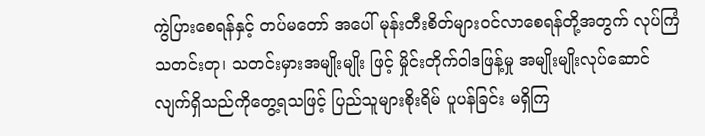ကွဲပြားစေရန်နှင့် တပ်မတော် အပေါ် မုန်းတီးစိတ်များဝင်လာစေရန်တို့အတွက် လုပ်ကြံသတင်းတု၊ သတင်းမှားအမျိုးမျိုး ဖြင့် မှိုင်းတိုက်ဝါဒဖြန့်မှု အမျိုးမျိုးလုပ်ဆောင်လျက်ရှိသည်ကိုတွေ့ရသဖြင့် ပြည်သူများစိုးရိမ် ပူပန်ခြင်း မရှိကြ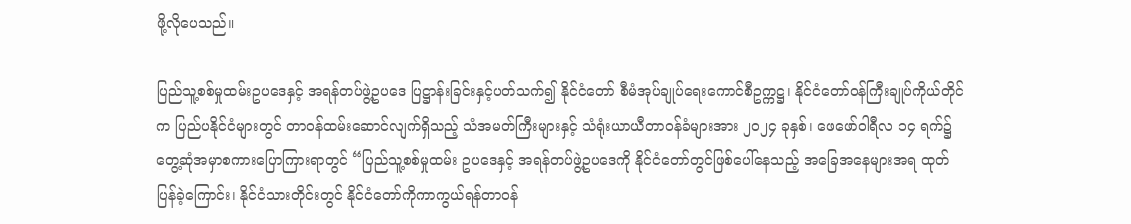ဖို့လိုပေသည်။

ပြည်သူ့စစ်မှုထမ်းဥပဒေနှင့် အရန်တပ်ဖွဲ့ဥပဒေ ပြဋ္ဌာန်းခြင်းနှင့်ပတ်သက်၍ နိုင်ငံတော် စီမံအုပ်ချုပ်ရေးကောင်စီဥက္ကဋ္ဌ၊ နိုင်ငံတော်ဝန်ကြီးချုပ်ကိုယ်တိုင်က ပြည်ပနိုင်ငံများတွင် တာဝန်ထမ်းဆောင်လျက်ရှိသည့် သံအမတ်ကြီးများနှင့် သံရုံးယာယီတာဝန်ခံများအား ၂၀၂၄ ခုနှစ်၊ ဖေဖော်ဝါရီလ ၁၄ ရက်၌ တွေ့ဆုံအမှာစကားပြောကြားရာတွင် “ပြည်သူ့စစ်မှုထမ်း ဥပဒေနှင့် အရန်တပ်ဖွဲ့ဥပဒေကို နိုင်ငံတော်တွင်ဖြစ်ပေါ်နေသည့် အခြေအနေများအရ ထုတ် ပြန်ခဲ့ကြောင်း၊ နိုင်ငံသားတိုင်းတွင် နိုင်ငံတော်ကိုကာကွယ်ရန်တာဝန်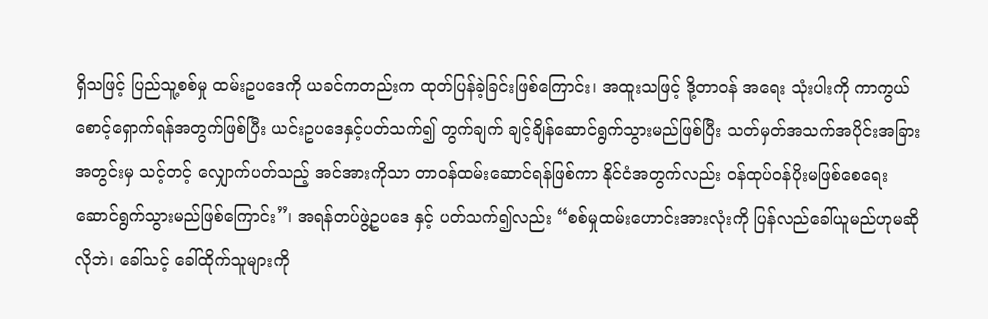ရှိသဖြင့် ပြည်သူ့စစ်မှု ထမ်းဥပဒေကို ယခင်ကတည်းက ထုတ်ပြန်ခဲ့ခြင်းဖြစ်ကြောင်း၊ အထူးသဖြင့် ဒို့တာဝန် အရေး သုံးပါးကို ကာကွယ်စောင့်ရှောက်ရန်အတွက်ဖြစ်ပြီး ယင်းဥပဒေနှင့်ပတ်သက်၍ တွက်ချက် ချင့်ချိန်ဆောင်ရွက်သွားမည်ဖြစ်ပြီး သတ်မှတ်အသက်အပိုင်းအခြားအတွင်းမှ သင့်တင့် လျှောက်ပတ်သည့် အင်အားကိုသာ တာဝန်ထမ်းဆောင်ရန်ဖြစ်ကာ နိုင်ငံအတွက်လည်း ဝန်ထုပ်ဝန်ပိုးမဖြစ်စေရေး ဆောင်ရွက်သွားမည်ဖြစ်ကြောင်း”၊ အရန်တပ်ဖွဲ့ဥပဒေ နှင့် ပတ်သက်၍လည်း “စစ်မှုထမ်းဟောင်းအားလုံးကို ပြန်လည်ခေါ်ယူမည်ဟုမဆိုလိုဘဲ၊ ခေါ်သင့် ခေါ်ထိုက်သူများကို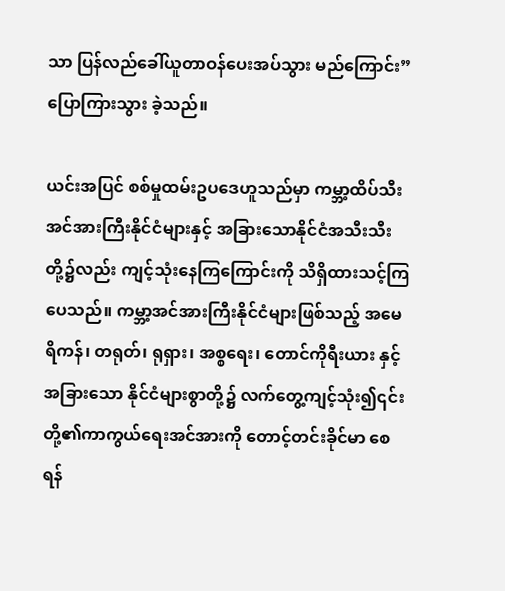သာ ပြန်လည်ခေါ်ယူတာဝန်ပေးအပ်သွား မည်ကြောင်း” ပြောကြားသွား ခဲ့သည်။

ယင်းအပြင် စစ်မှုထမ်းဥပဒေဟူသည်မှာ ကမ္ဘာ့ထိပ်သီးအင်အားကြီးနိုင်ငံများနှင့် အခြားသောနိုင်ငံအသီးသီးတို့၌လည်း ကျင့်သုံးနေကြကြောင်းကို သိရှိထားသင့်ကြပေသည်။ ကမ္ဘာ့အင်အားကြီးနိုင်ငံများဖြစ်သည့် အမေရိကန်၊ တရုတ်၊ ရုရှား၊ အစ္စရေး၊ တောင်ကိုရီးယား နှင့်အခြားသော နိုင်ငံများစွာတို့၌ လက်တွေ့ကျင့်သုံး၍၎င်းတို့၏ကာကွယ်ရေးအင်အားကို တောင့်တင်းခိုင်မာ စေရန်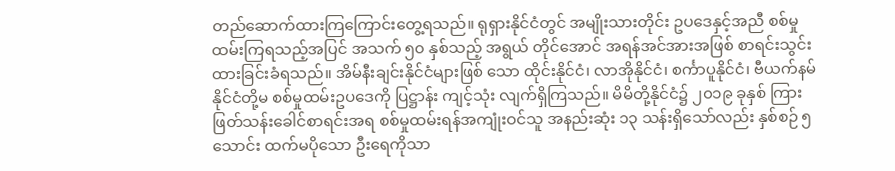တည်ဆောက်ထားကြကြောင်းတွေ့ရသည်။ ရုရှားနိုင်ငံတွင် အမျိုးသားတိုင်း ဥပဒေနှင့်အညီ စစ်မှုထမ်းကြရသည့်အပြင် အသက် ၅၀ နှစ်သည့် အရွယ် တိုင်အောင် အရန်အင်အားအဖြစ် စာရင်းသွင်းထားခြင်းခံရသည်။ အိမ်နီးချင်းနိုင်ငံများဖြစ် သော ထိုင်းနိုင်ငံ၊ လာအိုနိုင်ငံ၊ စင်္ကာပူနိုင်ငံ၊ ဗီယက်နမ်နိုင်ငံတို့မ စစ်မှုထမ်းဥပဒေကို ပြဋ္ဌာန်း ကျင့်သုံး လျက်ရှိကြသည်။ မိမိတို့နိုင်ငံ၌ ၂၀၁၉ ခုနှစ် ကြားဖြတ်သန်းခေါင်စာရင်းအရ စစ်မှုထမ်းရန်အကျုံးဝင်သူ အနည်းဆုံး ၁၃ သန်းရှိသော်လည်း နှစ်စဉ် ၅ သောင်း ထက်မပိုသော ဦးရေကိုသာ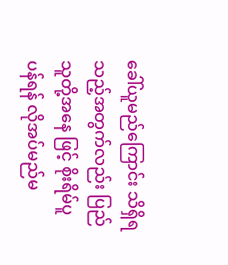ခေါ်ယူမည်ကြောင်း သိရှိရသည့်အတွက်လည်း ပြည်သူတို့အနေ ဖြင့် စိုးရိမ်ပူပန်ရန် လိုအပ်မည်မ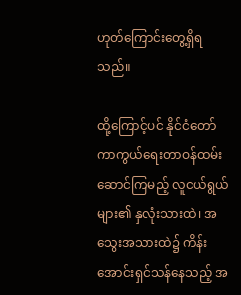ဟုတ်ကြောင်းတွေ့ရှိရသည်။

ထို့ကြောင့်ပင် နိုင်ငံတော်ကာကွယ်ရေးတာဝန်ထမ်းဆောင်ကြမည့် လူငယ်ရွယ်များ၏ နှလုံးသားထဲ၊ အသွေးအသားထဲ၌ ကိန်းအောင်းရှင်သန်နေသည့် အ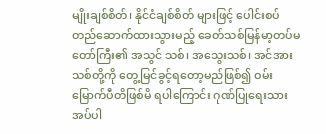မျိုးချစ်စိတ်၊ နိုင်ငံချစ်စိတ် များဖြင့် ပေါင်းစပ်တည်ဆောက်ထားသွားမည့် ခေတ်သစ်မြန်မာ့တပ်မတော်ကြီး၏ အသွင် သစ်၊ အသွေးသစ်၊ အင်အားသစ်တို့ကို တွေ့မြင်ခွင့်ရတော့မည်ဖြစ်၍ ဝမ်းမြောက်ပီတိဖြစ်မိ ရပါကြောင်း ဂုဏ်ပြုရေးသားအပ်ပါ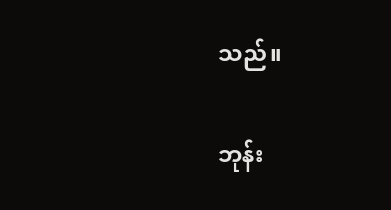သည်။

ဘုန်း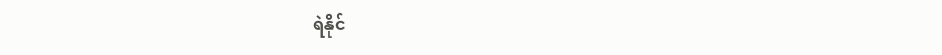ရဲနိုင်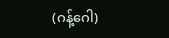(ဂန့်ဂေါ)